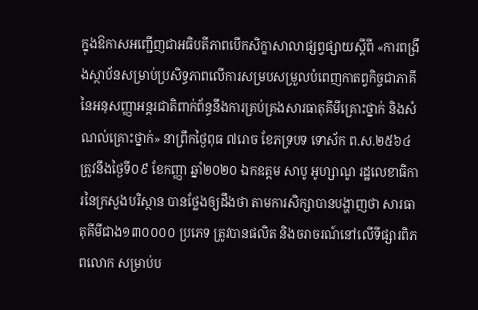ក្នុងឱកាសអញ្ជើញជាអធិបតីភាពបើកសិក្ខាសាលាផ្សព្វផ្សាយស្តីពី «ការពង្រឹងស្ថាប័នសម្រាប់ប្រសិទ្ធភាពលើការសម្របសម្រួលបំពេញកាតព្វកិច្ចជាភាគីនៃអនុសញ្ញាអន្តរជាតិពាក់ព័ន្ធនឹងការគ្រប់គ្រងសារធាតុគីមីគ្រោះថ្នាក់ និងសំណល់គ្រោះថ្នាក់» នាព្រឹកថ្ងៃពុធ ៧រោច ខែភទ្របទ ទោស័ក ព.ស.២៥៦៤ ត្រូវនឹងថ្ងៃទី០៩ ខែកញ្ញា ឆ្នាំ២០២០ ឯកឧត្តម សាបូ អូហ្សាណូ រដ្ឋលេខាធិការនៃក្រសួងបរិស្ថាន បានថ្លែងឲ្យដឹងថា តាមការសិក្សាបានបង្ហាញថា សារធាតុគីមីជាង១៣០០០០ ប្រភេទ ត្រូវបានផលិត និងចរាចរណ៍នៅលើទីផ្សារពិភពលោក សម្រាប់ប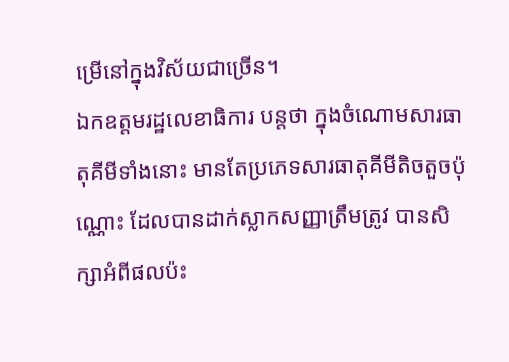ម្រើនៅក្នុងវិស័យជាច្រើន។
ឯកឧត្តមរដ្ឋលេខាធិការ បន្តថា ក្នុងចំណោមសារធាតុគីមីទាំងនោះ មានតែប្រភេទសារធាតុគីមីតិចតួចប៉ុណ្ណោះ ដែលបានដាក់ស្លាកសញ្ញាត្រឹមត្រូវ បានសិក្សាអំពីផលប៉ះ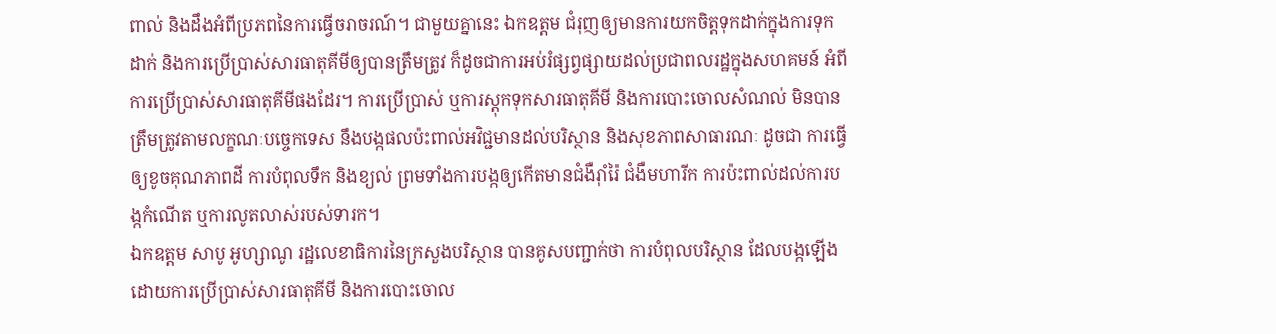ពាល់ និងដឹងអំពីប្រភពនៃការធ្វើចរាចរណ៍។ ជាមួយគ្នានេះ ឯកឧត្តម ជំរុញឲ្យមានការយកចិត្តទុកដាក់ក្នុងការទុកដាក់ និងការប្រើប្រាស់សារធាតុគីមីឲ្យបានត្រឹមត្រូវ ក៏ដូចជាការអប់រំផ្សព្វផ្សាយដល់ប្រជាពលរដ្ឋក្នុងសហគមន៍ អំពីការប្រើប្រាស់សារធាតុគីមីផងដែរ។ ការប្រើប្រាស់ ឬការស្តុកទុកសារធាតុគីមី និងការបោះចោលសំណល់ មិនបានត្រឹមត្រូវតាមលក្ខណៈបច្ចេកទេស នឹងបង្កផលប៉ះពាល់អវិជ្ជមានដល់បរិស្ថាន និងសុខភាពសាធារណៈ ដូចជា ការធ្វើឲ្យខូចគុណភាពដី ការបំពុលទឹក និងខ្យល់ ព្រមទាំងការបង្កឲ្យកើតមានជំងឺរ៉ាំរ៉ៃ ជំងឺមហារីក ការប៉ះពាល់ដល់ការបង្កកំណើត ឬការលូតលាស់របស់ទារក។
ឯកឧត្តម សាបូ អូហ្សាណូ រដ្ឋលេខាធិការនៃក្រសួងបរិស្ថាន បានគូសបញ្ជាក់ថា ការបំពុលបរិស្ថាន ដែលបង្កឡើងដោយការប្រើប្រាស់សារធាតុគីមី និងការបោះចោល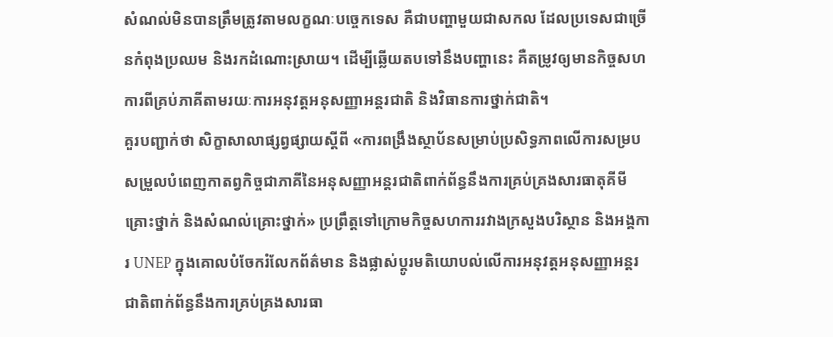សំណល់មិនបានត្រឹមត្រូវតាមលក្ខណៈបច្ចេកទេស គឺជាបញ្ហាមួយជាសកល ដែលប្រទេសជាច្រើនកំពុងប្រឈម និងរកដំណោះស្រាយ។ ដើម្បីឆ្លើយតបទៅនឹងបញ្ហានេះ គឺតម្រូវឲ្យមានកិច្ចសហការពីគ្រប់ភាគីតាមរយៈការអនុវត្តអនុសញ្ញាអន្តរជាតិ និងវិធានការថ្នាក់ជាតិ។
គួរបញ្ជាក់ថា សិក្ខាសាលាផ្សព្វផ្សាយស្តីពី «ការពង្រឹងស្ថាប័នសម្រាប់ប្រសិទ្ធភាពលើការសម្របសម្រួលបំពេញកាតព្វកិច្ចជាភាគីនៃអនុសញ្ញាអន្តរជាតិពាក់ព័ន្ធនឹងការគ្រប់គ្រងសារធាតុគីមីគ្រោះថ្នាក់ និងសំណល់គ្រោះថ្នាក់» ប្រព្រឹត្តទៅក្រោមកិច្ចសហការរវាងក្រសួងបរិស្ថាន និងអង្គការ UNEP ក្នុងគោលបំចែករំលែកព័ត៌មាន និងផ្លាស់ប្តូរមតិយោបល់លើការអនុវត្តអនុសញ្ញាអន្តរជាតិពាក់ព័ន្ធនឹងការគ្រប់គ្រងសារធា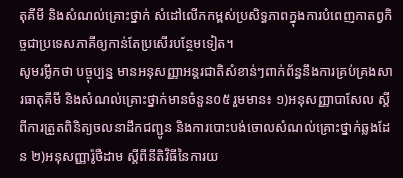តុគីមី និងសំណល់គ្រោះថ្នាក់ សំដៅលើកកម្ពស់ប្រសិទ្ធភាពក្នុងការបំពេញកាតព្វកិច្ចជាប្រទេសភាគីឲ្យកាន់តែប្រសើរបន្ថែមទៀត។
សូមរម្លឹកថា បច្ចុប្បន្ន មានអនុសញ្ញាអន្តរជាតិសំខាន់ៗពាក់ព័ន្ធនឹងការគ្រប់គ្រងសារធាតុគីមី និងសំណល់គ្រោះថ្នាក់មានចំនួន០៥ រួមមាន៖ ១)អនុសញ្ញាបាសែល ស្តីពីការត្រួតពិនិត្យចលនាដឹកជញ្ជូន និងការបោះបង់ចោលសំណល់គ្រោះថ្នាក់ឆ្លងដែន ២)អនុសញ្ញារ៉ូថឺដាម ស្តីពីនីតិវិធីនៃការយ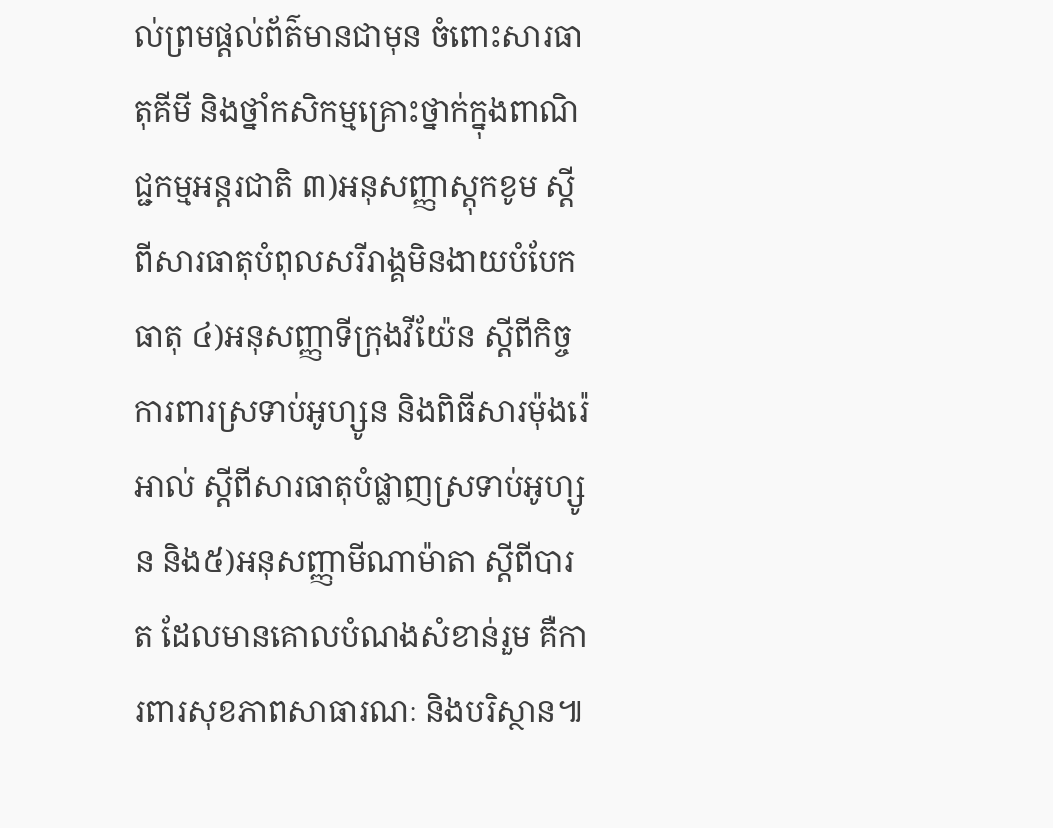ល់ព្រមផ្តល់ព័ត៌មានជាមុន ចំពោះសារធាតុគីមី និងថ្នាំកសិកម្មគ្រោះថ្នាក់ក្នុងពាណិជ្ជកម្មអន្តរជាតិ ៣)អនុសញ្ញាស្តុកខូម ស្តីពីសារធាតុបំពុលសរីរាង្គមិនងាយបំបែកធាតុ ៤)អនុសញ្ញាទីក្រុងវីយ៉ែន ស្តីពីកិច្ចការពារស្រទាប់អូហ្សូន និងពិធីសារម៉ុងរ៉េអាល់ ស្តីពីសារធាតុបំផ្លាញស្រទាប់អូហ្សូន និង៥)អនុសញ្ញាមីណាម៉ាតា ស្តីពីបារត ដែលមានគោលបំណងសំខាន់រួម គឺការពារសុខភាពសាធារណៈ និងបរិស្ថាន៕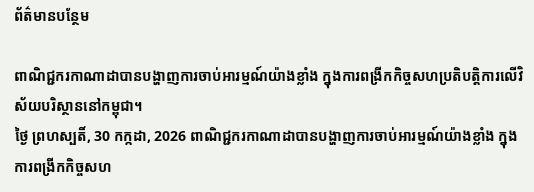ព័ត៌មានបន្ថែម

ពាណិជ្ជករកាណាដាបានបង្ហាញការចាប់អារម្មណ៍យ៉ាងខ្លាំង ក្នុងការពង្រីកកិច្ចសហប្រតិបត្តិការលើវិស័យបរិស្ថាននៅកម្ពុជា។
ថ្ងៃ ព្រហស្បតិ៍, 30 កក្កដា, 2026 ពាណិជ្ជករកាណាដាបានបង្ហាញការចាប់អារម្មណ៍យ៉ាងខ្លាំង ក្នុងការពង្រីកកិច្ចសហ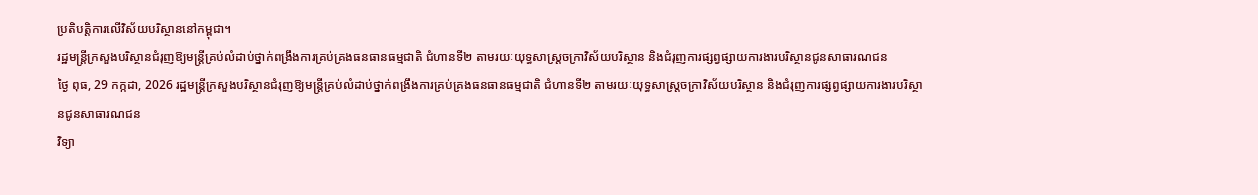ប្រតិបត្តិការលើវិស័យបរិស្ថាននៅកម្ពុជា។
រដ្ឋមន្រ្តីក្រសួងបរិស្ថានជំរុញឱ្យមន្រ្តីគ្រប់លំដាប់ថ្នាក់ពង្រឹងការគ្រប់គ្រងធនធានធម្មជាតិ ជំហានទី២ តាមរយៈយុទ្ធសាស្ត្រចក្រាវិស័យបរិស្ថាន និងជំរុញការផ្សព្វផ្សាយការងារបរិស្ថានជូនសាធារណជន
ថ្ងៃ ពុធ, 29 កក្កដា, 2026 រដ្ឋមន្រ្តីក្រសួងបរិស្ថានជំរុញឱ្យមន្រ្តីគ្រប់លំដាប់ថ្នាក់ពង្រឹងការគ្រប់គ្រងធនធានធម្មជាតិ ជំហានទី២ តាមរយៈយុទ្ធសាស្ត្រចក្រាវិស័យបរិស្ថាន និងជំរុញការផ្សព្វផ្សាយការងារបរិស្ថានជូនសាធារណជន
វិទ្យា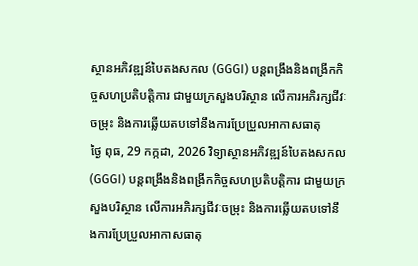ស្ថានអភិវឌ្ឍន៍បៃតងសកល (GGGI) បន្តពង្រឹងនិងពង្រីកកិច្ចសហប្រតិបត្តិការ ជាមួយក្រសួងបរិស្ថាន លើការអភិរក្សជីវៈចម្រុះ និងការឆ្លើយតបទៅនឹងការប្រែប្រួលអាកាសធាតុ
ថ្ងៃ ពុធ, 29 កក្កដា, 2026 វិទ្យាស្ថានអភិវឌ្ឍន៍បៃតងសកល (GGGI) បន្តពង្រឹងនិងពង្រីកកិច្ចសហប្រតិបត្តិការ ជាមួយក្រសួងបរិស្ថាន លើការអភិរក្សជីវៈចម្រុះ និងការឆ្លើយតបទៅនឹងការប្រែប្រួលអាកាសធាតុ